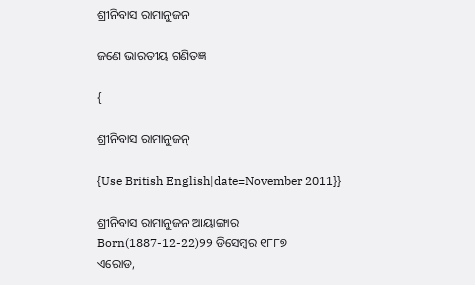ଶ୍ରୀନିବାସ ରାମାନୁଜନ

ଜଣେ ଭାରତୀୟ ଗଣିତଜ୍ଞ

{

ଶ୍ରୀନିବାସ ରାମାନୁଜନ୍

{Use British English|date=November 2011}}

ଶ୍ରୀନିବାସ ରାମାନୁଜନ ଆୟାଙ୍ଗାର
Born(1887-12-22)୨୨ ଡିସେମ୍ବର ୧୮୮୭
ଏରୋଡ,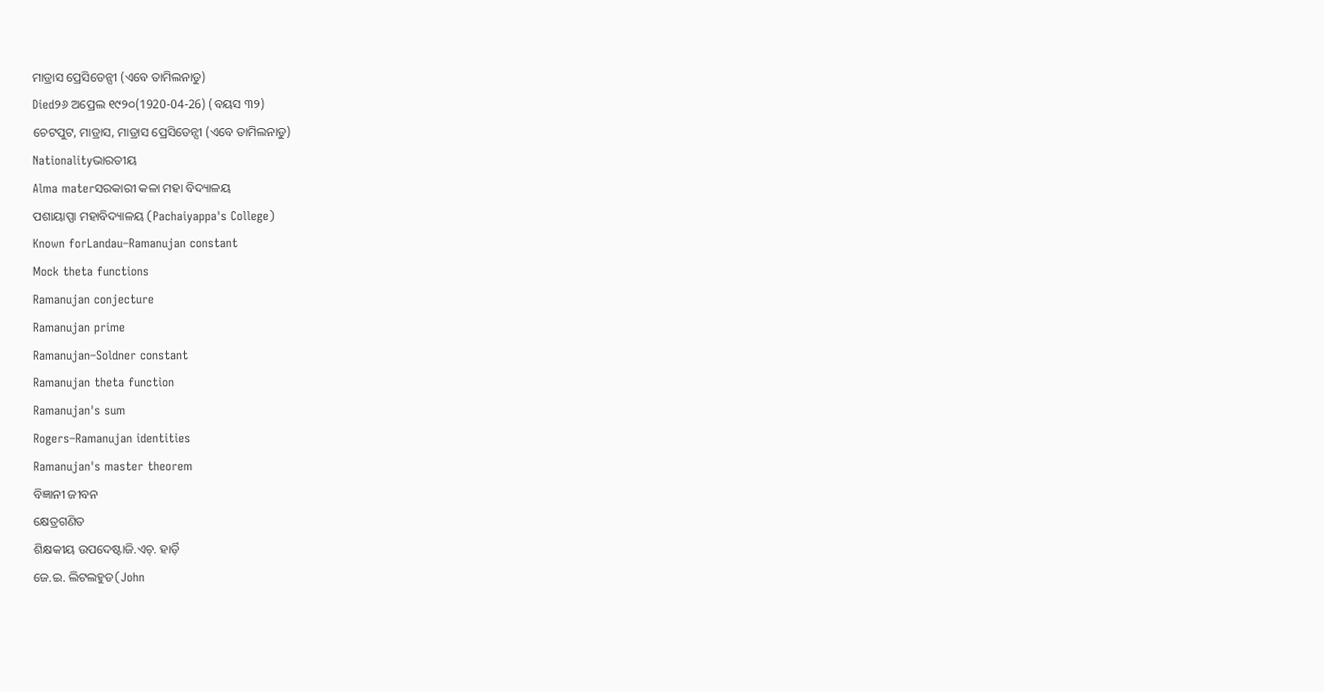ମାଡ୍ରାସ ପ୍ରେସିଡେନ୍ସୀ (ଏବେ ତାମିଲନାଡୁ)
Died୨୬ ଅପ୍ରେଲ ୧୯୨୦(1920-04-26) (ବୟସ ୩୨)
ଚେଟପୁଟ, ମାଡ୍ରାସ, ମାଡ୍ରାସ ପ୍ରେସିଡେନ୍ସୀ (ଏବେ ତାମିଲନାଡୁ)
Nationalityଭାରତୀୟ
Alma materସରକାରୀ କଳା ମହା ବିଦ୍ୟାଳୟ
ପଶାୟାପ୍ପା ମହାବିଦ୍ୟାଳୟ (Pachaiyappa's College)
Known forLandau–Ramanujan constant
Mock theta functions
Ramanujan conjecture
Ramanujan prime
Ramanujan–Soldner constant
Ramanujan theta function
Ramanujan's sum
Rogers–Ramanujan identities
Ramanujan's master theorem
ବିଜ୍ଞାନୀ ଜୀବନ
କ୍ଷେତ୍ରଗଣିତ
ଶିକ୍ଷକୀୟ ଉପଦେଷ୍ଟାଜି.ଏଚ୍. ହାର୍ଡ଼ି
ଜେ.ଇ. ଲିଟଲହୁଡ(John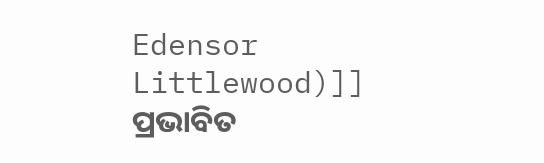Edensor Littlewood)]]
ପ୍ରଭାବିତ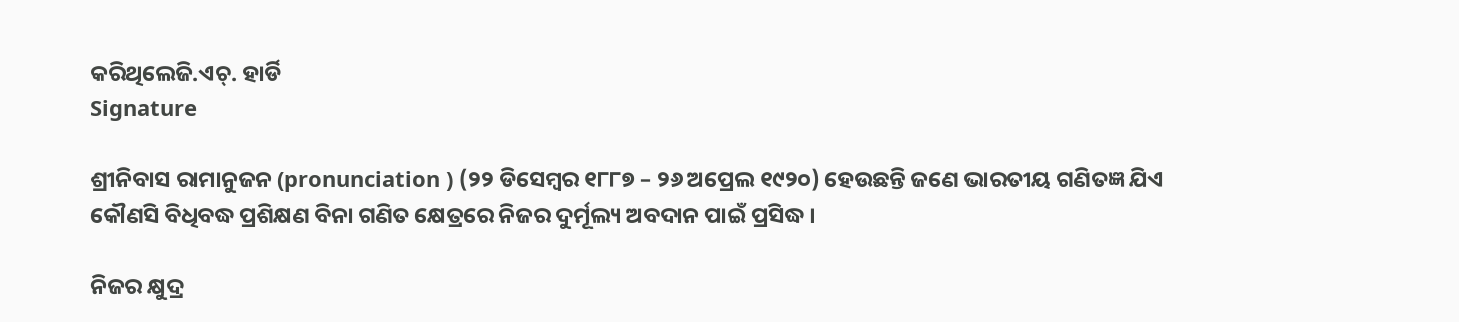କରିଥିଲେଜି.ଏଚ୍. ହାର୍ଡି
Signature

ଶ୍ରୀନିବାସ ରାମାନୁଜନ (pronunciation ) (୨୨ ଡିସେମ୍ବର ୧୮୮୭ – ୨୬ ଅପ୍ରେଲ ୧୯୨୦) ହେଉଛନ୍ତି ଜଣେ ଭାରତୀୟ ଗଣିତଜ୍ଞ ଯିଏ କୌଣସି ବିଧିବଦ୍ଧ ପ୍ରଶିକ୍ଷଣ ବିନା ଗଣିତ କ୍ଷେତ୍ରରେ ନିଜର ଦୁର୍ମୂଲ୍ୟ ଅବଦାନ ପାଇଁ ପ୍ରସିଦ୍ଧ ।

ନିଜର କ୍ଷୁଦ୍ର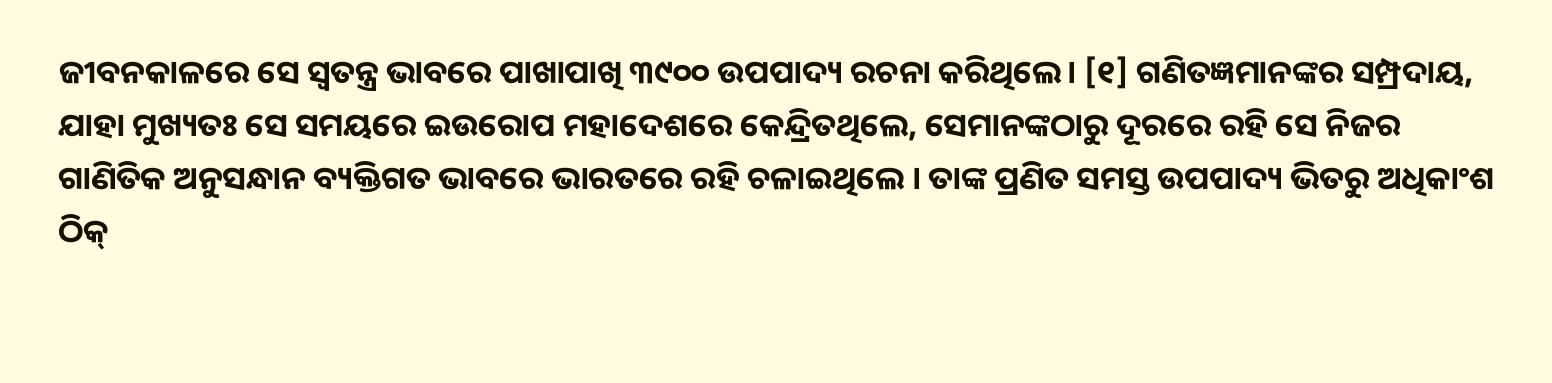ଜୀବନକାଳରେ ସେ ସ୍ୱତନ୍ତ୍ର ଭାବରେ ପାଖାପାଖି ୩୯୦୦ ଉପପାଦ୍ୟ ରଚନା କରିଥିଲେ। [୧] ଗଣିତଜ୍ଞମାନଙ୍କର ସମ୍ପ୍ରଦାୟ, ଯାହା ମୁଖ୍ୟତଃ ସେ ସମୟରେ ଇଉରୋପ ମହାଦେଶରେ କେନ୍ଦ୍ରିତଥିଲେ, ସେମାନଙ୍କଠାରୁ ଦୂରରେ ରହି ସେ ନିଜର ଗାଣିତିକ ଅନୁସନ୍ଧାନ ବ୍ୟକ୍ତିଗତ ଭାବରେ ଭାରତରେ ରହି ଚଳାଇଥିଲେ । ତାଙ୍କ ପ୍ରଣିତ ସମସ୍ତ ଉପପାଦ୍ୟ ଭିତରୁ ଅଧିକାଂଶ ଠିକ୍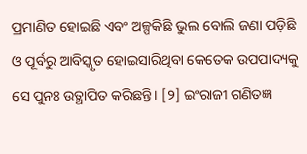ପ୍ରମାଣିତ ହୋଇଛି ଏବଂ ଅଳ୍ପକିଛି ଭୁଲ ବୋଲି ଜଣା ପଡ଼ିଛି ଓ ପୂର୍ବରୁ ଆବିସ୍କୃତ ହୋଇସାରିଥିବା କେତେକ ଉପପାଦ୍ୟକୁ ସେ ପୁନଃ ଉତ୍ଥାପିତ କରିଛନ୍ତି। [୨] ଇଂରାଜୀ ଗଣିତଜ୍ଞ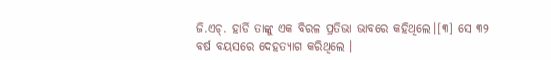ଜି.ଏଚ୍. ହାର୍ଡି ତାଙ୍କୁ ଏକ ବିରଳ ପ୍ରତିଭା ଭାବରେ କହିଥିଲେ।[୩] ସେ ୩୨ ବର୍ଷ ବୟସରେ ଦେହତ୍ୟାଗ କରିଥିଲେ ।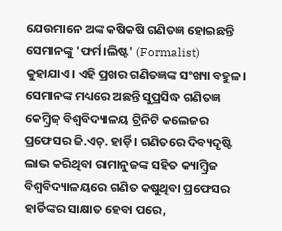ଯେଉମାନେ ଅଙ୍କ କଷିକଷି ଗଣିତଜ୍ଞ ହୋଇଛନ୍ତି ସେମାନଙ୍କୁ 'ଫର୍ମ।ଲିଷ୍ଟ' (Formalist) କୁହାଯାଏ। ଏହି ପ୍ରଖର ଗଣିତଜ୍ଞଙ୍କ ସଂଖ୍ୟା ବହୁଳ। ସେମାନଙ୍କ ମଧ୍ୟରେ ଅଛନ୍ତି ସୁପ୍ରସିଦ୍ଧ ଗଣିତଜ୍ଞ କେମ୍ବ୍ରିଜ୍ ବିଶ୍ୱବିଦ୍ୟାଳୟ ଟ୍ରିନିଟି କଲେଜର ପ୍ରଫେସର ଜି.ଏଚ୍. ହାର୍ଡ଼ି। ଗଣିତରେ ଦିବ୍ୟଦୃଷ୍ଟି ଲାଭ କରିଥିବା ରାମାନୁଜଙ୍କ ସହିତ କ୍ୟାମ୍ବ୍ରିଜ ବିଶ୍ୱବିଦ୍ୟାଳୟରେ ଗଣିତ କଷୁଥିବା ପ୍ରଫେସର ହାର୍ଡିଙ୍କର ସାକ୍ଷାତ ହେବା ପରେ,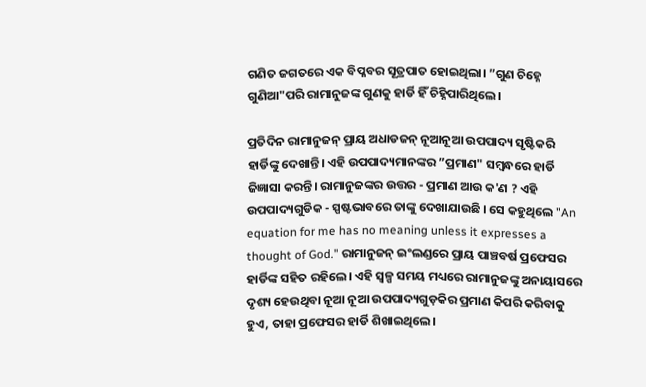ଗଣିତ ଜଗତରେ ଏକ ବିପ୍ଳବର ସୂତ୍ରପାତ ହୋଇଥିଲା। ”ଗୁଣ ଚିହ୍ନେ ଗୁଣିଆ"ପରି ରାମାନୁଜଙ୍କ ଗୁଣକୁ ହାର୍ଡି ହିଁ ଚିହ୍ନିପାରିଥିଲେ।

ପ୍ରତିଦିନ ରାମାନୁଜନ୍ ପ୍ରାୟ ଅଧାଡଜନ୍ ନୂଆନୂଆ ଉପପାଦ୍ୟ ସୃଷ୍ଟିକରି ହାର୍ଡିଙ୍କୁ ଦେଖାନ୍ତି। ଏହି ଉପପାଦ୍ୟମାନଙ୍କର ”ପ୍ରମାଣ" ସମ୍ବନ୍ଧରେ ହାର୍ଡି ଜିଜ୍ଞାସା କରନ୍ତି। ରାମାନୁଜଙ୍କର ଉତ୍ତର - ପ୍ରମାଣ ଆଉ କ'ଣ ? ଏହି ଉପପାଦ୍ୟଗୁଡିକ - ସ୍ପଷ୍ଟଭାବରେ ତାଙ୍କୁ ଦେଖାଯାଉଛି । ସେ କହୁଥିଲେ "An equation for me has no meaning unless it expresses a thought of God." ରାମାନୁଜନ୍ ଇଂଲଣ୍ଡରେ ପ୍ରାୟ ପାଞ୍ଚବର୍ଷ ପ୍ରଫେସର ହାର୍ଡିଙ୍କ ସହିତ ରହିଲେ। ଏହି ସ୍ୱଳ୍ପ ସମୟ ମଧ୍ୟରେ ରାମାନୁଜଙ୍କୁ ଅନାୟାସରେ ଦୃଶ୍ୟ ହେଉଥିବା ନୂଆ ନୂଆ ଉପପାଦ୍ୟଗୁଡ଼କିର ପ୍ରମାଣ କିପରି କରିବାକୁ ହୁଏ, ତାହା ପ୍ରଫେସର ହାର୍ଡି ଶିଖାଇଥିଲେ।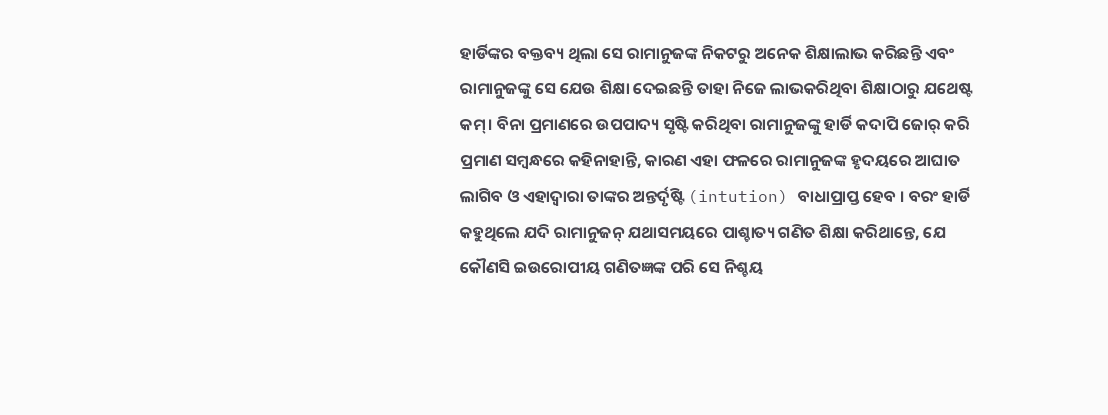ହାର୍ଡିଙ୍କର ବକ୍ତବ୍ୟ ଥିଲା ସେ ରାମାନୁଜଙ୍କ ନିକଟରୁ ଅନେକ ଶିକ୍ଷାଲାଭ କରିଛନ୍ତି ଏବଂ ରାମାନୁଜଙ୍କୁ ସେ ଯେଉ ଶିକ୍ଷା ଦେଇଛନ୍ତି ତାହା ନିଜେ ଲାଭକରିଥିବା ଶିକ୍ଷାଠାରୁ ଯଥେଷ୍ଟ କମ୍। ବିନା ପ୍ରମାଣରେ ଉପପାଦ୍ୟ ସୃଷ୍ଟି କରିଥିବା ରାମାନୁଜଙ୍କୁ ହାର୍ଡି କଦାପି ଜୋର୍ କରି ପ୍ରମାଣ ସମ୍ବନ୍ଧରେ କହିନାହାନ୍ତି, କାରଣ ଏହା ଫଳରେ ରାମାନୁଜଙ୍କ ହୃଦୟରେ ଆଘାତ ଲାଗିବ ଓ ଏହାଦ୍ୱାରା ତାଙ୍କର ଅନ୍ତର୍ଦୃଷ୍ଟି (intution) ବାଧାପ୍ରାପ୍ତ ହେବ । ବରଂ ହାର୍ଡି କହୁଥିଲେ ଯଦି ରାମାନୁଜନ୍ ଯଥାସମୟରେ ପାଶ୍ଚାତ୍ୟ ଗଣିତ ଶିକ୍ଷା କରିଥାନ୍ତେ, ଯେ କୌଣସି ଇଉରୋପୀୟ ଗଣିତଜ୍ଞଙ୍କ ପରି ସେ ନିଶ୍ଚୟ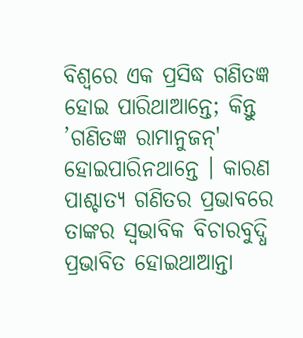ବିଶ୍ୱରେ ଏକ ପ୍ରସିଦ୍ଧ ଗଣିତଜ୍ଞ ହୋଇ ପାରିଥାଆନ୍ତେ; କିନ୍ତୁ ’ଗଣିତଜ୍ଞ ରାମାନୁଜନ୍' ହୋଇପାରିନଥାନ୍ତେ । କାରଣ ପାଶ୍ଚାତ୍ୟ ଗଣିତର ପ୍ରଭାବରେ ତାଙ୍କର ସ୍ୱଭାବିକ ବିଚାରବୁଦ୍ଧି ପ୍ରଭାବିତ ହୋଇଥାଆନ୍ତା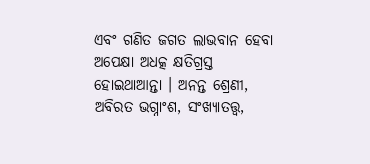ଏବଂ ଗଣିତ ଜଗତ ଲାଭବାନ ହେବା ଅପେକ୍ଷା ଅଧତ୍କ କ୍ଷତିଗ୍ରସ୍ତ ହୋଇଥାଆନ୍ତା । ଅନନ୍ତ ଶ୍ରେଣୀ, ଅବିରତ ଭଗ୍ନାଂଶ, ସଂଖ୍ୟାତତ୍ତ୍ୱ,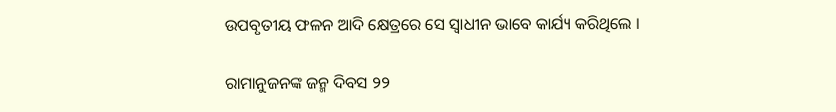ଉପବୃତୀୟ ଫଳନ ଆଦି କ୍ଷେତ୍ରରେ ସେ ସ୍ୱାଧୀନ ଭାବେ କାର୍ଯ୍ୟ କରିଥିଲେ ।

ରାମାନୁଜନଙ୍କ ଜନ୍ମ ଦିବସ ୨୨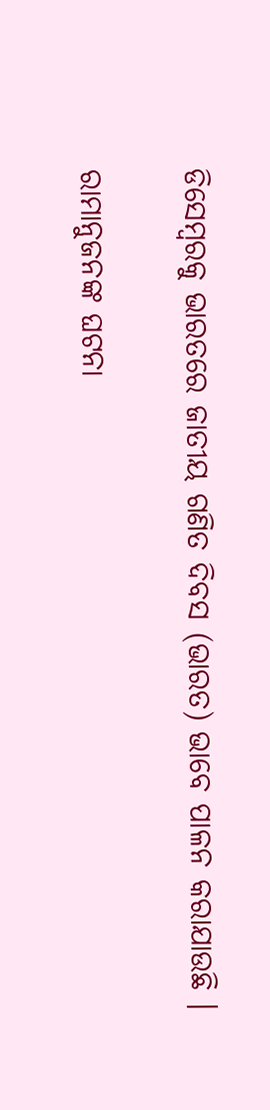ଡିସେମ୍ବରକୁ ଭାରତରେ ଜାତୀୟ ଗଣିତ ଦିବସ (ଭାରତ) ଭାବେ ପାଳନ କରାଯାଉଛି ।

ରାମାନୁଜନଙ୍କ ଘଟନା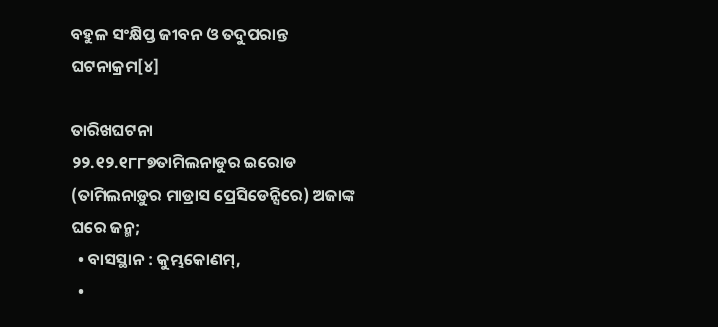ବହୁଳ ସଂକ୍ଷିପ୍ତ ଜୀବନ ଓ ତଦୁପରାନ୍ତ ଘଟନାକ୍ରମ[୪]

ତାରିଖଘଟନା
୨୨.୧୨.୧୮୮୭ତାମିଲନାଡୁର ଇରୋଡ (ତାମିଲନାଡ଼ୁର ମାଡ୍ରାସ ପ୍ରେସିଡେନ୍ସିରେ) ଅଜାଙ୍କ ଘରେ ଜନ୍ମ;
  • ବାସସ୍ଥାନ : କୁମ୍ଭକୋଣମ୍,
  •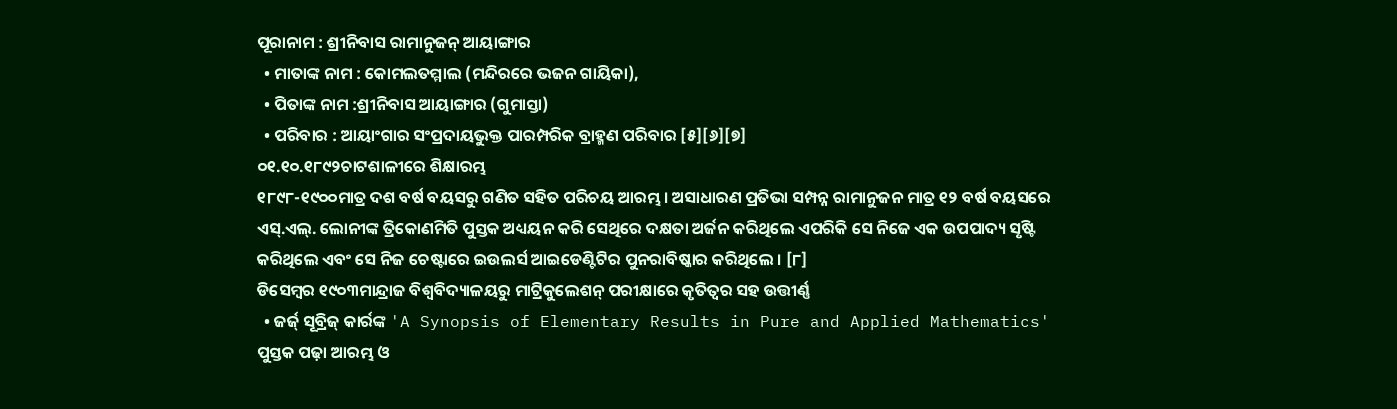ପୂରାନାମ : ଶ୍ରୀନିବାସ ରାମାନୁଜନ୍ ଆୟାଙ୍ଗାର
  • ମାତାଙ୍କ ନାମ : କୋମଲତମ୍ମାଲ (ମନ୍ଦିରରେ ଭଜନ ଗାୟିକା),
  • ପିତାଙ୍କ ନାମ :ଶ୍ରୀନିବାସ ଆୟାଙ୍ଗାର (ଗୁମାସ୍ତା)
  • ପରିବାର : ଆୟାଂଗାର ସଂପ୍ରଦାୟଭୁକ୍ତ ପାରମ୍ପରିକ ବ୍ରାହ୍ମଣ ପରିବାର [୫][୬][୭]
୦୧.୧୦.୧୮୯୨ଚାଟଶାଳୀରେ ଶିକ୍ଷାରମ୍ଭ
୧୮୯୮-୧୯୦୦ମାତ୍ର ଦଶ ବର୍ଷ ବୟସରୁ ଗଣିତ ସହିତ ପରିଚୟ ଆରମ୍ଭ। ଅସାଧାରଣ ପ୍ରତିଭା ସମ୍ପନ୍ନ ରାମାନୁଜନ ମାତ୍ର ୧୨ ବର୍ଷ ବୟସରେ ଏସ୍.ଏଲ୍. ଲୋନୀଙ୍କ ତ୍ରିକୋଣମିତି ପୁସ୍ତକ ଅଧ୍ୟୟନ କରି ସେଥିରେ ଦକ୍ଷତା ଅର୍ଜନ କରିଥିଲେ ଏପରିକି ସେ ନିଜେ ଏକ ଉପପାଦ୍ୟ ସୃଷ୍ଟି କରିଥିଲେ ଏବଂ ସେ ନିଜ ଚେଷ୍ଟାରେ ଇଉଲର୍ସ ଆଇଡେଣ୍ଟିଟିର ପୁନରାବିଷ୍କାର କରିଥିଲେ । [୮]
ଡିସେମ୍ବର ୧୯୦୩ମାନ୍ଦ୍ରାଜ ବିଶ୍ୱବିଦ୍ୟାଳୟରୁ ମାଟ୍ରିକୁଲେଶନ୍ ପରୀକ୍ଷାରେ କୃତିତ୍ୱର ସହ ଉତ୍ତୀର୍ଣ୍ଣ
  • ଜର୍ଜ୍ ସୂବ୍ରିଜ୍ କାର୍ରଙ୍କ 'A Synopsis of Elementary Results in Pure and Applied Mathematics' ପୁସ୍ତକ ପଢ଼ା ଆରମ୍ଭ ଓ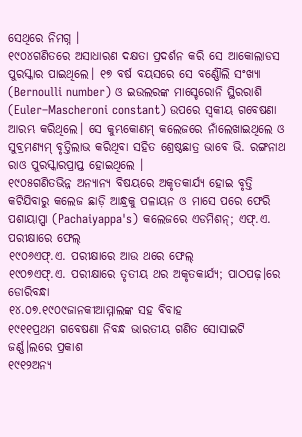ସେଥିରେ ନିମଗ୍ନ ।
୧୯୦୪ଗଣିତରେ ଅସାଧାରଣ ଦକ୍ଷତା ପ୍ରଦର୍ଶନ କରି ସେ ଆକୋଲାଡସ ପୁରସ୍କାର ପାଇଥିଲେ। ୧୭ ବର୍ଷ ବୟସରେ ସେ ବର୍ଣ୍ଣୌଲି ସଂଖ୍ୟା (Bernoulli number) ଓ ଇଉଲରଙ୍କ ମାସ୍ଚେରୋନି ସ୍ଥିରରାଶି (Euler–Mascheroni constant) ଉପରେ ସ୍ୱକୀୟ ଗବେଷଣା ଆରମ୍ଭ କରିଥିଲେ। ସେ କୁମ୍ଭକୋଣମ୍ କଲେଜରେ ନାଁଲେଖାଇଥିଲେ ଓ ସୁବ୍ରମଣ୍ୟମ୍ ବୃତ୍ତିଲାଭ କରିଥିବା ସହିତ ଶ୍ରେଷ୍ଠଛାତ୍ର ଭାବେ ଭି. ରଙ୍ଗନାଥ ରାଓ ପୁରସ୍କାରପ୍ରାପ୍ତ ହୋଇଥିଲେ ।
୧୯୦୫ଗଣିତଭିନ୍ନ ଅନ୍ୟାନ୍ୟ ବିଷୟରେ ଅକୃତକାର୍ଯ୍ୟ ହୋଇ ବୃତ୍ତି କଟିଯିବାରୁ କଲେଜ ଛାଡ଼ି ଆନ୍ଧ୍ରକୁ ପଳାୟନ ଓ ମାସେ ପରେ ଫେରି ପଶାୟାପ୍ପା (Pachaiyappa's) କଲେଜରେ ଏଡମିଶନ୍; ଏଫ୍.ଏ. ପରୀକ୍ଷାରେ ଫେଲ୍
୧୯୦୬ଏଫ୍.ଏ. ପରୀକ୍ଷାରେ ଆଉ ଥରେ ଫେଲ୍
୧୯୦୭ଏଫ୍.ଏ. ପରୀକ୍ଷାରେ ତୃତୀୟ ଥର ଅକୃତକାର୍ଯ୍ୟ; ପାଠପଢ଼।ରେ ଡୋରିବନ୍ଧା
୧୪.୦୭.୧୯୦୯ଜାନକୀଆମ୍ମାଲଙ୍କ ସହ ବିବାହ
୧୯୧୧ପ୍ରଥମ ଗବେଷଣା ନିବନ୍ଧ ଭାରତୀୟ ଗଣିତ ସୋସାଇଟି ଜର୍ଣ୍ଣ।ଲରେ ପ୍ରକାଶ
୧୯୧୨ଅନ୍ୟ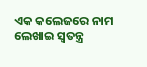ଏକ କଲେଜରେ ନାମ ଲେଖାଇ ସ୍ୱତନ୍ତ୍ର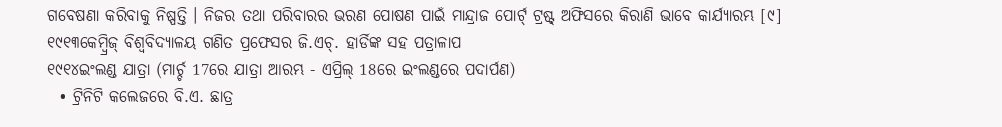ଗବେଷଣା କରିବାକୁ ନିଷ୍ପତ୍ତି । ନିଜର ତଥା ପରିବାରର ଭରଣ ପୋଷଣ ପାଇଁ ମାନ୍ଦ୍ରାଜ ପୋର୍ଟ୍ ଟ୍ରଷ୍ଟ୍ ଅଫିସରେ କିରାଣି ଭାବେ କାର୍ଯ୍ୟାରମ୍ଭ [୯]
୧୯୧୩କେମ୍ବ୍ରିଜ୍ ବିଶ୍ୱବିଦ୍ୟାଳୟ ଗଣିତ ପ୍ରଫେସର ଜି.ଏଚ୍. ହାର୍ଡିଙ୍କ ସହ ପତ୍ରାଳାପ
୧୯୧୪ଇଂଲଣ୍ଡ ଯାତ୍ରା (ମାର୍ଚ୍ଚ 17ରେ ଯାତ୍ରା ଆରମ୍ଭ - ଏପ୍ରିଲ୍ 18ରେ ଇଂଲଣ୍ଡରେ ପଦାର୍ପଣ)
  • ଟ୍ରିନିଟି କଲେଜରେ ବି.ଏ. ଛାତ୍ର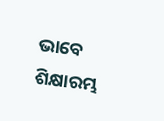ଭାବେ ଶିକ୍ଷାରମ୍ଭ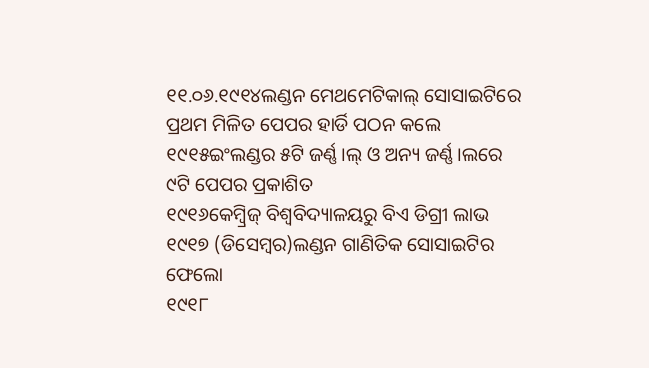୧୧.୦୬.୧୯୧୪ଲଣ୍ଡନ ମେଥମେଟିକାଲ୍ ସୋସାଇଟିରେ ପ୍ରଥମ ମିଳିତ ପେପର ହାର୍ଡି ପଠନ କଲେ
୧୯୧୫ଇଂଲଣ୍ଡର ୫ଟି ଜର୍ଣ୍ଣ।ଲ୍ ଓ ଅନ୍ୟ ଜର୍ଣ୍ଣ।ଲରେ ୯ଟି ପେପର ପ୍ରକାଶିତ
୧୯୧୬କେମ୍ବ୍ରିଜ୍ ବିଶ୍ୱବିଦ୍ୟାଳୟରୁ ବିଏ ଡିଗ୍ରୀ ଲାଭ
୧୯୧୭ (ଡିସେମ୍ବର)ଲଣ୍ଡନ ଗାଣିତିକ ସୋସାଇଟିର ଫେଲୋ
୧୯୧୮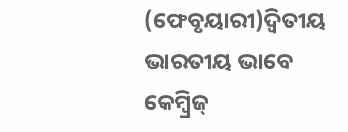(ଫେବୃୟାରୀ)ଦ୍ୱିତୀୟ ଭାରତୀୟ ଭାବେ କେମ୍ବ୍ରିଜ୍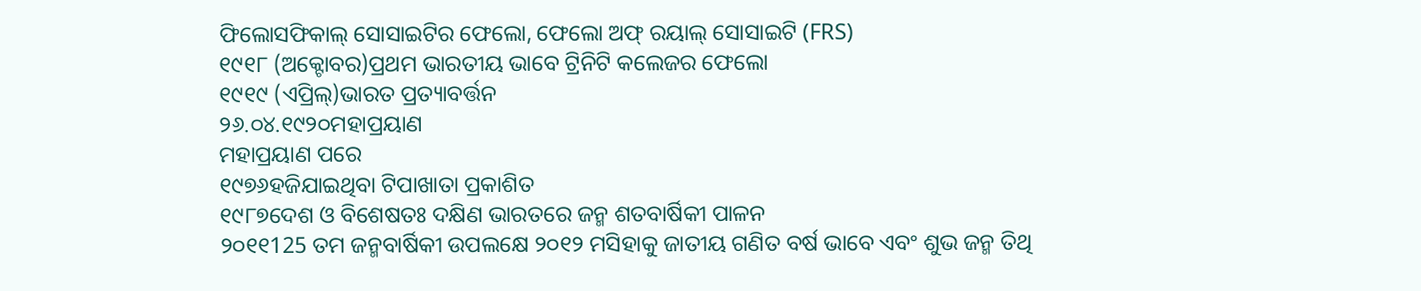ଫିଲୋସଫିକାଲ୍ ସୋସାଇଟିର ଫେଲୋ, ଫେଲୋ ଅଫ୍ ରୟାଲ୍ ସୋସାଇଟି (FRS)
୧୯୧୮ (ଅକ୍ଟୋବର)ପ୍ରଥମ ଭାରତୀୟ ଭାବେ ଟ୍ରିନିଟି କଲେଜର ଫେଲୋ
୧୯୧୯ (ଏପ୍ରିଲ୍)ଭାରତ ପ୍ରତ୍ୟାବର୍ତ୍ତନ
୨୬.୦୪.୧୯୨୦ମହାପ୍ରୟାଣ
ମହାପ୍ରୟାଣ ପରେ
୧୯୭୬ହଜିଯାଇଥିବା ଟିପାଖାତା ପ୍ରକାଶିତ
୧୯୮୭ଦେଶ ଓ ବିଶେଷତଃ ଦକ୍ଷିଣ ଭାରତରେ ଜନ୍ମ ଶତବାର୍ଷିକୀ ପାଳନ
୨୦୧୧125 ତମ ଜନ୍ମବାର୍ଷିକୀ ଉପଲକ୍ଷେ ୨୦୧୨ ମସିହାକୁ ଜାତୀୟ ଗଣିତ ବର୍ଷ ଭାବେ ଏବଂ ଶୁଭ ଜନ୍ମ ତିଥି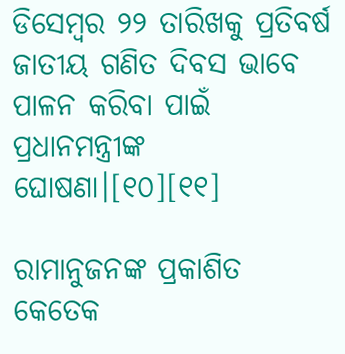ଡିସେମ୍ବର ୨୨ ତାରିଖକୁ ପ୍ରତିବର୍ଷ ଜାତୀୟ ଗଣିତ ଦିବସ ଭାବେ ପାଳନ କରିବା ପାଇଁ ପ୍ରଧାନମନ୍ତ୍ରୀଙ୍କ ଘୋଷଣା।[୧୦][୧୧]

ରାମାନୁଜନଙ୍କ ପ୍ରକାଶିତ କେତେକ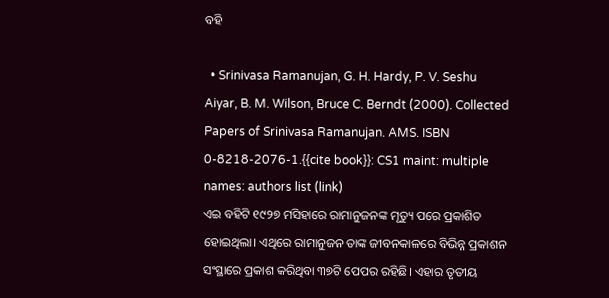ବହି

  • Srinivasa Ramanujan, G. H. Hardy, P. V. Seshu Aiyar, B. M. Wilson, Bruce C. Berndt (2000). Collected Papers of Srinivasa Ramanujan. AMS. ISBN 0-8218-2076-1.{{cite book}}: CS1 maint: multiple names: authors list (link)
ଏଇ ବହିଟି ୧୯୨୭ ମସିହାରେ ରାମାନୁଜନଙ୍କ ମୃତ୍ୟୁ ପରେ ପ୍ରକାଶିତ ହୋଇଥିଲା। ଏଥିରେ ରାମାନୁଜନ ତାଙ୍କ ଜୀବନକାଳରେ ବିଭିନ୍ନ ପ୍ରକାଶନ ସଂସ୍ଥାରେ ପ୍ରକାଶ କରିଥିବା ୩୭ଟି ପେପର ରହିଛି। ଏହାର ତୃତୀୟ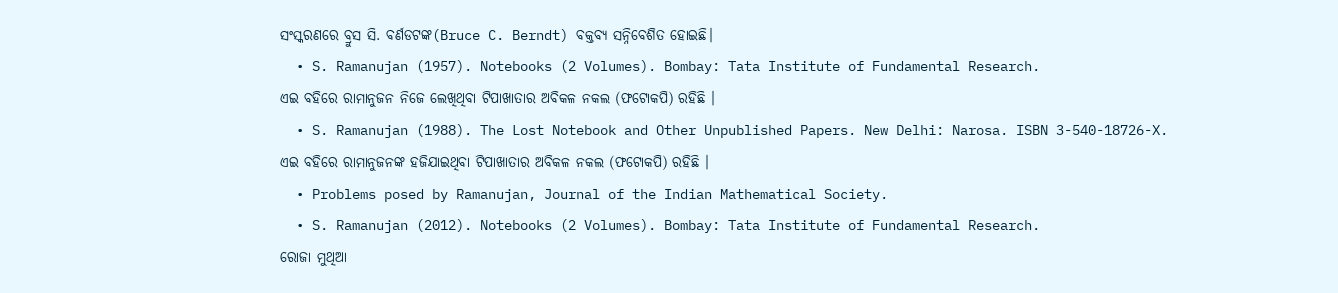ସଂସ୍କରଣରେ ବ୍ରୁସ ସି. ବର୍ଣଡଟଙ୍କ(Bruce C. Berndt) ବକ୍ତବ୍ୟ ସନ୍ନିବେଶିତ ହୋଇଛି।
  • S. Ramanujan (1957). Notebooks (2 Volumes). Bombay: Tata Institute of Fundamental Research.
ଏଇ ବହିରେ ରାମାନୁଜନ ନିଜେ ଲେଖିଥିବା ଟିପାଖାତାର ଅବିକଳ ନକଲ (ଫଟୋକପି) ରହିଛି ।
  • S. Ramanujan (1988). The Lost Notebook and Other Unpublished Papers. New Delhi: Narosa. ISBN 3-540-18726-X.
ଏଇ ବହିରେ ରାମାନୁଜନଙ୍କ ହଜିଯାଇଥିବା ଟିପାଖାତାର ଅବିକଳ ନକଲ (ଫଟୋକପି) ରହିଛି ।
  • Problems posed by Ramanujan, Journal of the Indian Mathematical Society.
  • S. Ramanujan (2012). Notebooks (2 Volumes). Bombay: Tata Institute of Fundamental Research.
ରୋଜା ମୁଥିଆ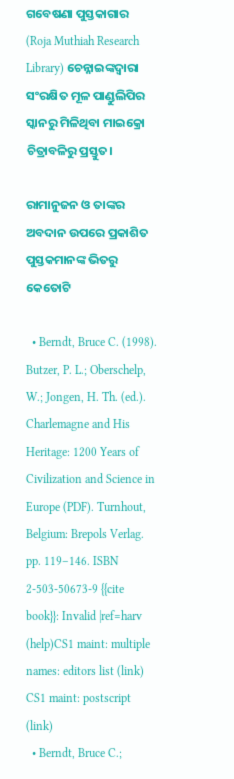ଗବେଷଣା ପୁସ୍ତକାଗାର (Roja Muthiah Research Library) ଚେନ୍ନାଇଙ୍କଦ୍ୱାରା ସଂରକ୍ଷିତ ମୂଳ ପାଣ୍ଡୁଲିପିର ସ୍କାନରୁ ମିଳିଥିବା ମାଇକ୍ରୋ ଚିତ୍ରାବଳିରୁ ପ୍ରସ୍ତୁତ।

ରାମାନୁଜନ ଓ ତାଙ୍କର ଅବଦାନ ଉପରେ ପ୍ରକାଶିତ ପୁସ୍ତକମାନଙ୍କ ଭିତରୁ କେତୋଟି

  • Berndt, Bruce C. (1998). Butzer, P. L.; Oberschelp, W.; Jongen, H. Th. (ed.). Charlemagne and His Heritage: 1200 Years of Civilization and Science in Europe (PDF). Turnhout, Belgium: Brepols Verlag. pp. 119–146. ISBN 2-503-50673-9 {{cite book}}: Invalid |ref=harv (help)CS1 maint: multiple names: editors list (link) CS1 maint: postscript (link)
  • Berndt, Bruce C.;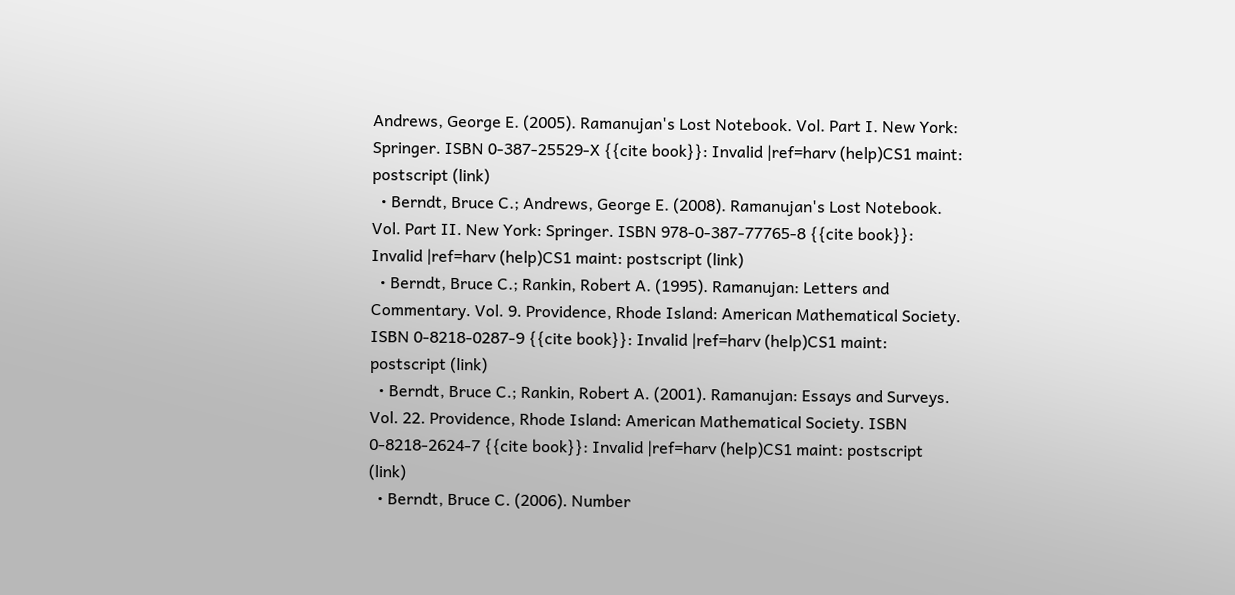Andrews, George E. (2005). Ramanujan's Lost Notebook. Vol. Part I. New York: Springer. ISBN 0-387-25529-X {{cite book}}: Invalid |ref=harv (help)CS1 maint: postscript (link)
  • Berndt, Bruce C.; Andrews, George E. (2008). Ramanujan's Lost Notebook. Vol. Part II. New York: Springer. ISBN 978-0-387-77765-8 {{cite book}}: Invalid |ref=harv (help)CS1 maint: postscript (link)
  • Berndt, Bruce C.; Rankin, Robert A. (1995). Ramanujan: Letters and Commentary. Vol. 9. Providence, Rhode Island: American Mathematical Society. ISBN 0-8218-0287-9 {{cite book}}: Invalid |ref=harv (help)CS1 maint: postscript (link)
  • Berndt, Bruce C.; Rankin, Robert A. (2001). Ramanujan: Essays and Surveys. Vol. 22. Providence, Rhode Island: American Mathematical Society. ISBN 0-8218-2624-7 {{cite book}}: Invalid |ref=harv (help)CS1 maint: postscript (link)
  • Berndt, Bruce C. (2006). Number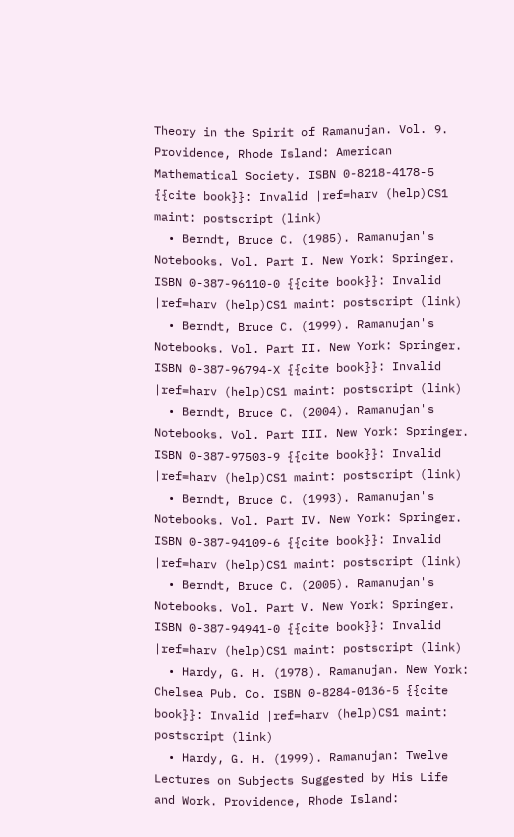Theory in the Spirit of Ramanujan. Vol. 9. Providence, Rhode Island: American Mathematical Society. ISBN 0-8218-4178-5 {{cite book}}: Invalid |ref=harv (help)CS1 maint: postscript (link)
  • Berndt, Bruce C. (1985). Ramanujan's Notebooks. Vol. Part I. New York: Springer. ISBN 0-387-96110-0 {{cite book}}: Invalid |ref=harv (help)CS1 maint: postscript (link)
  • Berndt, Bruce C. (1999). Ramanujan's Notebooks. Vol. Part II. New York: Springer. ISBN 0-387-96794-X {{cite book}}: Invalid |ref=harv (help)CS1 maint: postscript (link)
  • Berndt, Bruce C. (2004). Ramanujan's Notebooks. Vol. Part III. New York: Springer. ISBN 0-387-97503-9 {{cite book}}: Invalid |ref=harv (help)CS1 maint: postscript (link)
  • Berndt, Bruce C. (1993). Ramanujan's Notebooks. Vol. Part IV. New York: Springer. ISBN 0-387-94109-6 {{cite book}}: Invalid |ref=harv (help)CS1 maint: postscript (link)
  • Berndt, Bruce C. (2005). Ramanujan's Notebooks. Vol. Part V. New York: Springer. ISBN 0-387-94941-0 {{cite book}}: Invalid |ref=harv (help)CS1 maint: postscript (link)
  • Hardy, G. H. (1978). Ramanujan. New York: Chelsea Pub. Co. ISBN 0-8284-0136-5 {{cite book}}: Invalid |ref=harv (help)CS1 maint: postscript (link)
  • Hardy, G. H. (1999). Ramanujan: Twelve Lectures on Subjects Suggested by His Life and Work. Providence, Rhode Island: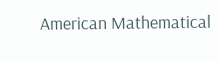American Mathematical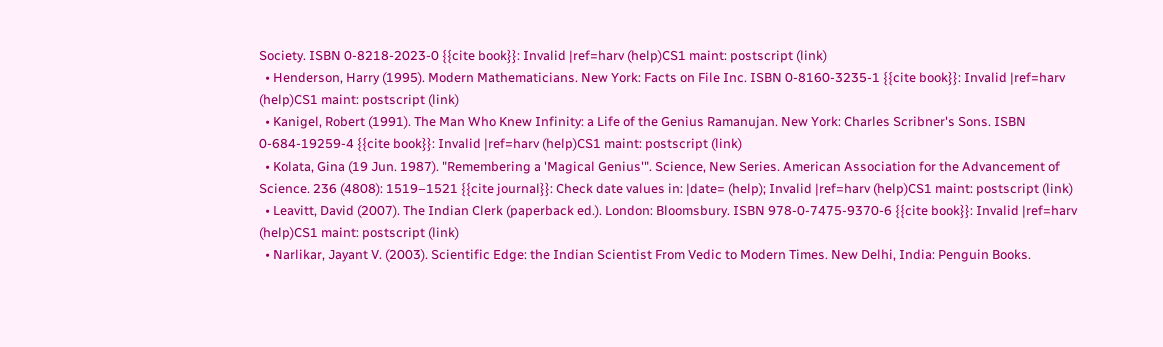Society. ISBN 0-8218-2023-0 {{cite book}}: Invalid |ref=harv (help)CS1 maint: postscript (link)
  • Henderson, Harry (1995). Modern Mathematicians. New York: Facts on File Inc. ISBN 0-8160-3235-1 {{cite book}}: Invalid |ref=harv (help)CS1 maint: postscript (link)
  • Kanigel, Robert (1991). The Man Who Knew Infinity: a Life of the Genius Ramanujan. New York: Charles Scribner's Sons. ISBN 0-684-19259-4 {{cite book}}: Invalid |ref=harv (help)CS1 maint: postscript (link)
  • Kolata, Gina (19 Jun. 1987). "Remembering a 'Magical Genius'". Science, New Series. American Association for the Advancement of Science. 236 (4808): 1519–1521 {{cite journal}}: Check date values in: |date= (help); Invalid |ref=harv (help)CS1 maint: postscript (link)
  • Leavitt, David (2007). The Indian Clerk (paperback ed.). London: Bloomsbury. ISBN 978-0-7475-9370-6 {{cite book}}: Invalid |ref=harv (help)CS1 maint: postscript (link)
  • Narlikar, Jayant V. (2003). Scientific Edge: the Indian Scientist From Vedic to Modern Times. New Delhi, India: Penguin Books.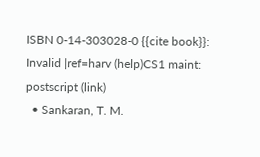ISBN 0-14-303028-0 {{cite book}}: Invalid |ref=harv (help)CS1 maint: postscript (link)
  • Sankaran, T. M.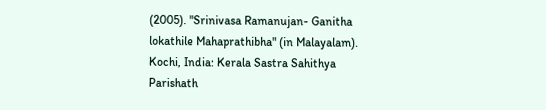(2005). "Srinivasa Ramanujan- Ganitha lokathile Mahaprathibha" (in Malayalam). Kochi, India: Kerala Sastra Sahithya Parishath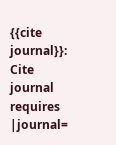{{cite journal}}: Cite journal requires |journal=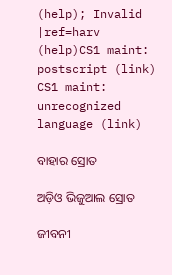(help); Invalid |ref=harv (help)CS1 maint: postscript (link) CS1 maint: unrecognized language (link)

ବାହାର ସ୍ରୋତ

ଅଡ଼ିଓ ଭିଜୁଆଲ ସ୍ରୋତ

ଜୀବନୀ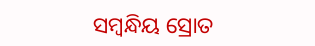ସମ୍ବନ୍ଧିୟ ସ୍ରୋତ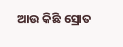ଆଉ କିଛି ସ୍ରୋତ